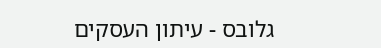גלובס - עיתון העסקים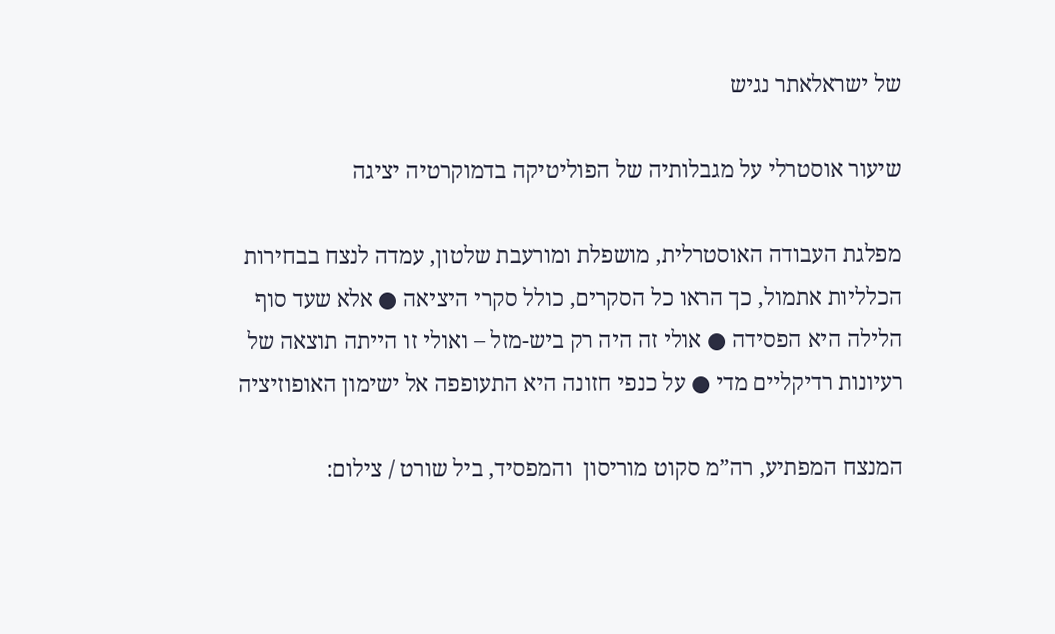של ישראלאתר נגיש

שיעור אוסטרלי על מגבלותיה של הפוליטיקה בדמוקרטיה יציגה

מפלגת העבודה האוסטרלית, מושפלת ומורעבת שלטון, עמדה לנצח בבחירות הכלליות אתמול, כך הראו כל הסקרים, כולל סקרי היציאה ● אלא שעד סוף הלילה היא הפסידה ● אולי זה היה רק ביש-מזל – ואולי זו הייתה תוצאה של רעיונות רדיקליים מדי ● על כנפי חזונה היא התעופפה אל ישימון האופוזיציה

המנצח המפתיע, רה”מ סקוט מוריסון  והמפסיד, ביל שורט / צילום: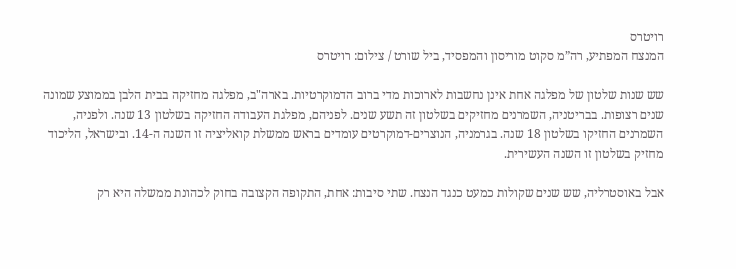רויטרס
המנצח המפתיע, רה”מ סקוט מוריסון והמפסיד, ביל שורט / צילום: רויטרס

שש שנות שלטון של מפלגה אחת אינן נחשבות לארוכות מדי ברוב הדמוקרטיות. בארה"ב, מפלגה מחזיקה בבית הלבן בממוצע שמונה שנים רצופות. בבריטניה, השמרנים מחזיקים בשלטון זה תשע שנים. לפניהם, מפלגת העבודה החזיקה בשלטון 13 שנה. ולפניה, השמרנים החזיקו בשלטון 18 שנה. בגרמניה, הנוצרים-דמוקרטים עומדים בראש ממשלת קואליציה זו השנה ה-14. ובישראל, הליכוד מחזיק בשלטון זו השנה העשירית.

אבל באוסטרליה, שש שנים שקולות כמעט כנגד הנצח. שתי סיבות: אחת, התקופה הקצובה בחוק לכהונת ממשלה היא רק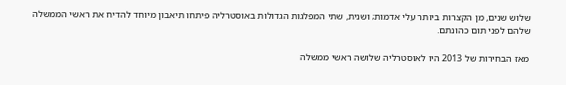שלוש שנים, מן הקצרות ביותר עלי אדמות; ושנית, שתי המפלגות הגדולות באוסטרליה פיתחו תיאבון מיוחד להדיח את ראשי הממשלה שלהם לפני תום כהונתם.

מאז הבחירות של 2013 היו לאוסטרליה שלושה ראשי ממשלה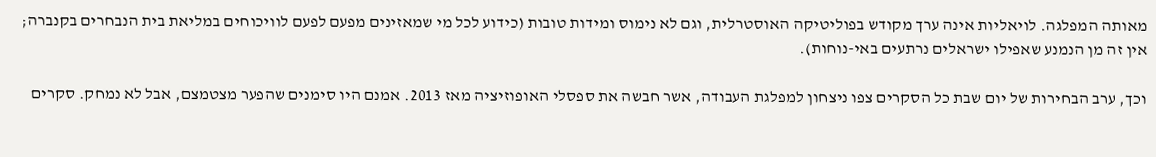מאותה המפלגה. לויאליות אינה ערך מקודש בפוליטיקה האוסטרלית, וגם לא נימוס ומידות טובות (כידוע לכל מי שמאזינים מפעם לפעם לוויכוחים במליאת בית הנבחרים בקנברה; אין זה מן הנמנע שאפילו ישראלים נרתעים באי-נוחות).

וכך, ערב הבחירות של יום שבת כל הסקרים צפו ניצחון למפלגת העבודה, אשר חבשה את ספסלי האופוזיציה מאז 2013. אמנם היו סימנים שהפער מצטמצם, אבל לא נמחק. סקרים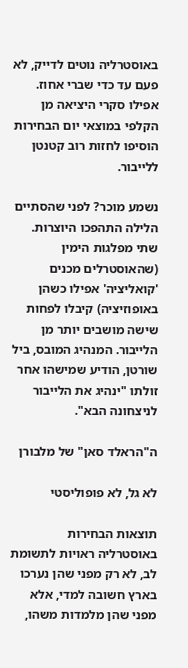באוסטרליה נוטים לדייק, לא פעם עד כדי שברי אחוז. אפילו סקרי היציאה מן הקלפי במוצאי יום הבחירות הוסיפו לחזות רוב קטנטן ללייבור.

נשמע מוכר? לפני שהסתיים הלילה התהפכו היוצרות. שתי מפלגות הימין (שהאוסטרלים מכנים 'קואליציה' אפילו כשהן באופוזיציה) קיבלו לפחות שישה מושבים יותר מן הלייבור. המנהיג המובס, ביל שורטן, הודיע שמישהו אחר זולתו "ינהיג את הלייבור לניצחונה הבא".

ה"הראלד סאן" של מלבורן

לא גל, לא פופוליסטי

תוצאות הבחירות באוסטרליה ראויות לתשומת לב, לא רק מפני שהן נערכו בארץ חשובה למדי, אלא מפני שהן מלמדות משהו,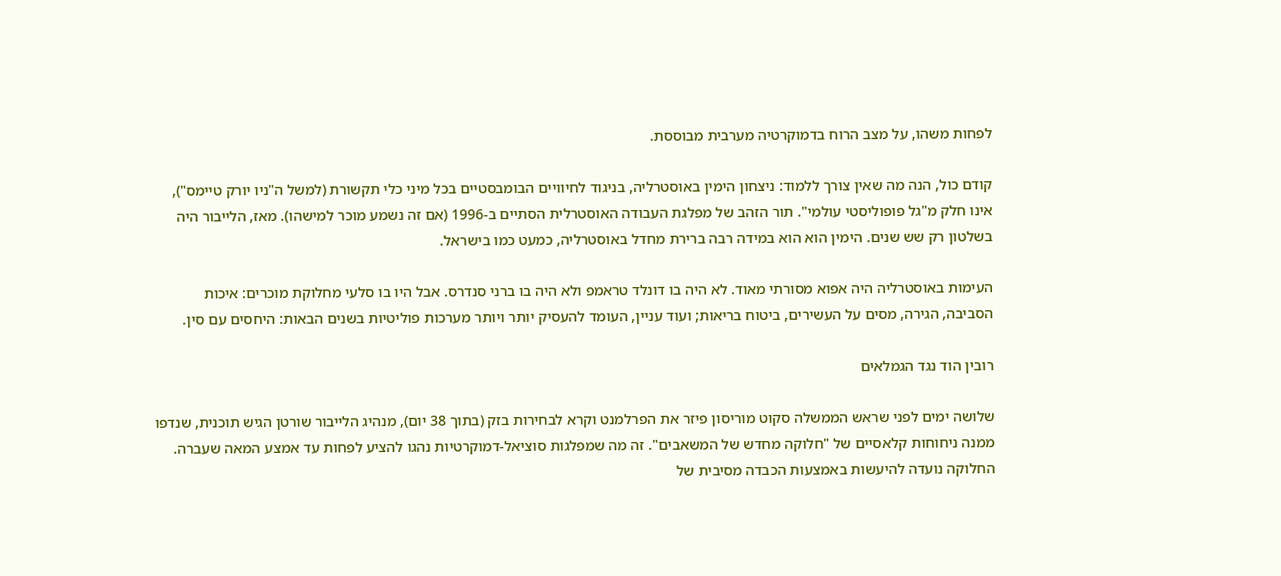לפחות משהו, על מצב הרוח בדמוקרטיה מערבית מבוססת.

קודם כול, הנה מה שאין צורך ללמוד: ניצחון הימין באוסטרליה, בניגוד לחיוויים הבומבסטיים בכל מיני כלי תקשורת (למשל ה"ניו יורק טיימס"), אינו חלק מ"גל פופוליסטי עולמי". תור הזהב של מפלגת העבודה האוסטרלית הסתיים ב-1996 (אם זה נשמע מוכר למישהו). מאז, הלייבור היה בשלטון רק שש שנים. הימין הוא הוא במידה רבה ברירת מחדל באוסטרליה, כמעט כמו בישראל.

העימות באוסטרליה היה אפוא מסורתי מאוד. לא היה בו דונלד טראמפ ולא היה בו ברני סנדרס. אבל היו בו סלעי מחלוקת מוכרים: איכות הסביבה, הגירה, מסים על העשירים, ביטוח בריאות; ועוד עניין, העומד להעסיק יותר ויותר מערכות פוליטיות בשנים הבאות: היחסים עם סין.

רובין הוד נגד הגמלאים

שלושה ימים לפני שראש הממשלה סקוט מוריסון פיזר את הפרלמנט וקרא לבחירות בזק (בתוך 38 יום), מנהיג הלייבור שורטן הגיש תוכנית, שנדפו ממנה ניחוחות קלאסיים של "חלוקה מחדש של המשאבים". זה מה שמפלגות סוציאל-דמוקרטיות נהגו להציע לפחות עד אמצע המאה שעברה. החלוקה נועדה להיעשות באמצעות הכבדה מסיבית של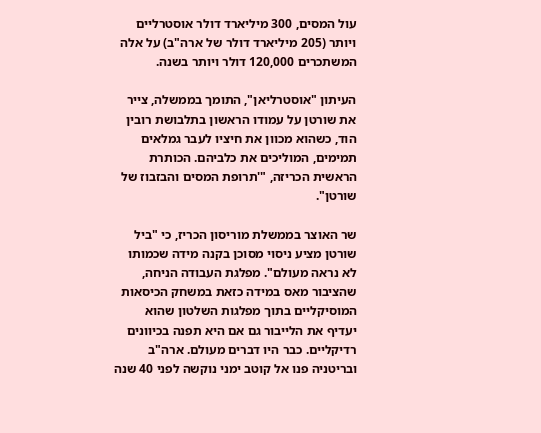עול המסים, 300 מיליארד דולר אוסטרליים ויותר (205 מיליארד דולר של ארה"ב) על אלה המשתכרים 120,000 דולר ויותר בשנה.

העיתון "אוסטרליאן", התומך בממשלה, צייר את שורטן על עמודו הראשון בתלבושת רובין הוד, כשהוא מכוון את חיציו לעבר גמלאים תמימים, המוליכים את כלביהם. הכותרת הראשית הכריזה, "'תרופת המסים והבזבוז של שורטן".

שר האוצר בממשלת מוריסון הכריז, כי "ביל שורטן מציע ניסוי מסוכן בקנה מידה שכמותו לא נראה מעולם". מפלגת העבודה הניחה, שהציבור מאס במידה כזאת במשחק הכיסאות המוסיקליים בתוך מפלגות השלטון שהוא יעדיף את הלייבור גם אם היא תפנה בכיוונים רדיקליים. כבר היו דברים מעולם. ארה"ב ובריטניה פנו אל קוטב ימני נוקשה לפני 40 שנה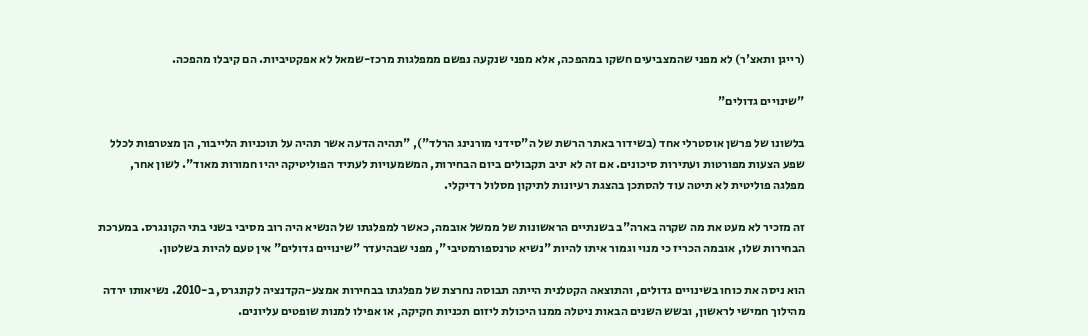(רייגן ותאצ'ר) לא מפני שהמצביעים חשקו במהפכה, אלא מפני שנקעה נפשם ממפלגות מרכז-שמאל לא אפקטיביות. הם קיבלו מהפכה.

"שינויים גדולים"

בלשונו של פרשן אוסטרלי אחד (בשידור באתר הרשת של ה"סידני מורנינג הרלד"), "תהיה הדעה אשר תהיה על תוכניות הלייבור, הן מצטרפות לכלל שפע הצעות מפורטות ועתירות סיכונים. אם זה לא יניב תקבולים ביום הבחירות, המשמעויות לעתיד הפוליטיקה יהיו חמורות מאוד". לשון אחר, מפלגה פוליטית לא תיטה עוד להסתכן בהצגת רעיונות לתיקון מסלול רדיקלי.

זה מזכיר לא מעט את מה שקרה בארה"ב בשנתיים הראשונות של ממשל אובמה, כאשר למפלגתו של הנשיא היה רוב מסיבי בשני בתי הקונגרס. במערכת הבחירות שלו, אובמה הכריז כי מנוי וגמור איתו להיות "נשיא טרנספורמטיבי", מפני שבהיעדר "שינויים גדולים" אין טעם להיות בשלטון.

הוא ניסה את כוחו בשינויים גדולים, והתוצאה הקטלנית הייתה תבוסה נחרצת של מפלגתו בבחירות אמצע-הקדנציה לקונגרס, ב-2010. נשיאותו ירדה מהילוך חמישי לראשון, ובשש השנים הבאות ניטלה ממנו היכולת ליזום תכניות חקיקה, או אפילו למנות שופטים עליונים.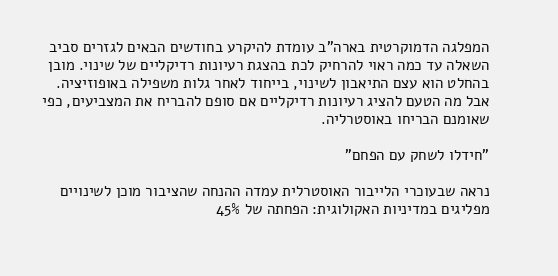המפלגה הדמוקרטית בארה"ב עומדת להיקרע בחודשים הבאים לגזרים סביב השאלה עד כמה ראוי להרחיק לכת בהצגת רעיונות רדיקליים של שינוי. מובן בהחלט הוא עצם התיאבון לשינוי, בייחוד לאחר גלות משפילה באופוזיציה. אבל מה הטעם להציג רעיונות רדיקליים אם סופם להבריח את המצביעים, כפי שאומנם הבריחו באוסטרליה.

"חידלו לשחק עם הפחם"

נראה שבעוכרי הלייבור האוסטרלית עמדה ההנחה שהציבור מוכן לשינויים מפליגים במדיניות האקולוגית: הפחתה של 45%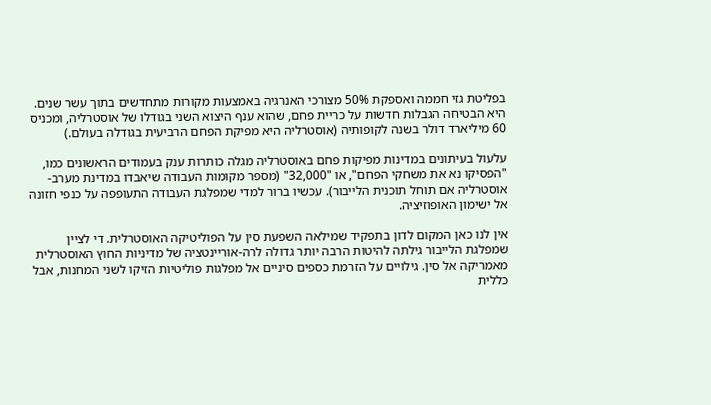בפליטת גזי חממה ואספקת 50% מצורכי האנרגיה באמצעות מקורות מתחדשים בתוך עשר שנים. היא הבטיחה הגבלות חדשות על כריית פחם, שהוא ענף היצוא השני בגודלו של אוסטרליה, ומכניס 60 מיליארד דולר בשנה לקופותיה (אוסטרליה היא מפיקת הפחם הרביעית בגודלה בעולם.)

עלעול בעיתונים במדינות מפיקות פחם באוסטרליה מגלה כותרות ענק בעמודים הראשונים כמו, "הפסיקו נא את משחקי הפחם", או "32,000" (מספר מקומות העבודה שיאבדו במדינת מערב-אוסטרליה אם תוחל תוכנית הלייבור). עכשיו ברור למדי שמפלגת העבודה התעופפה על כנפי חזונה אל ישימון האופוזיציה.

אין לנו כאן המקום לדון בתפקיד שמילאה השפעת סין על הפוליטיקה האוסטרלית. די לציין שמפלגת הלייבור גילתה להיטות הרבה יותר גדולה לרה-אוריינטציה של מדיניות החוץ האוסטרלית מאמריקה אל סין. גילויים על הזרמת כספים סיניים אל מפלגות פוליטיות הזיקו לשני המחנות, אבל כללית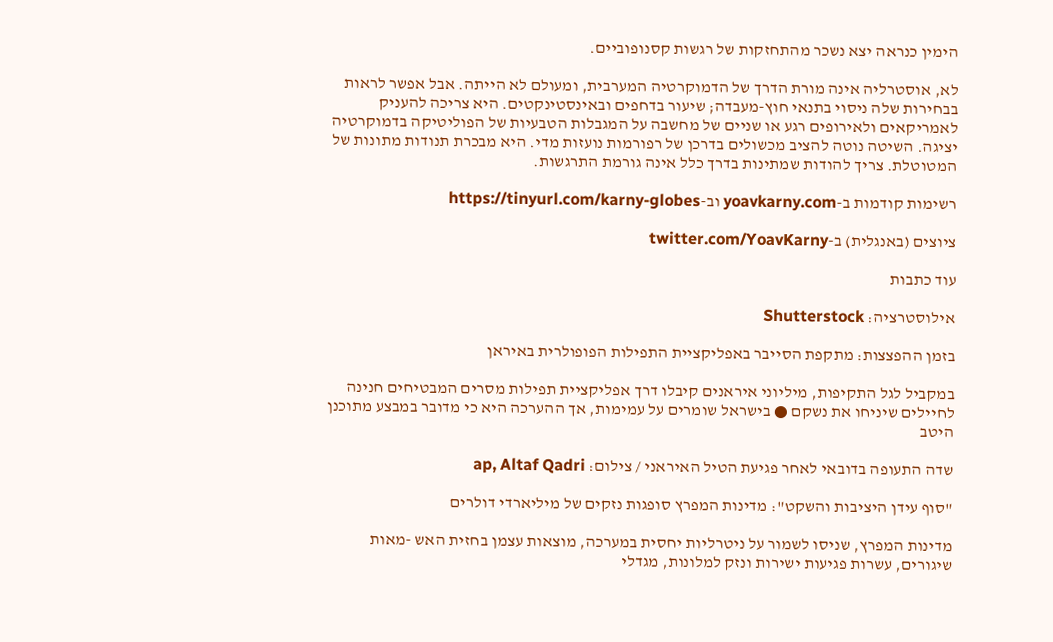הימין כנראה יצא נשכר מהתחזקות של רגשות קסנופוביים.

לא, אוסטרליה אינה מורת הדרך של הדמוקרטיה המערבית, ומעולם לא הייתה. אבל אפשר לראות בבחירות שלה ניסוי בתנאי חוץ-מעבדה; שיעור בדחפים ובאינסטינקטים. היא צריכה להעניק לאמריקאים ולאירופים רגע או שניים של מחשבה על המגבלות הטבעיות של הפוליטיקה בדמוקרטיה יציגה. השיטה נוטה להציב מכשולים בדרכן של רפורמות נועזות מדי. היא מבכרת תנודות מתונות של המטוטלת. צריך להודות שמתינות בדרך כלל אינה גורמת התרגשות.

רשימות קודמות ב-yoavkarny.com וב-https://tinyurl.com/karny-globes

ציוצים (באנגלית) ב-twitter.com/YoavKarny

עוד כתבות

אילוסטרציה: Shutterstock

בזמן ההפצצות: מתקפת הסייבר באפליקציית התפילות הפופולרית באיראן

במקביל לגל התקיפות, מיליוני איראנים קיבלו דרך אפליקציית תפילות מסרים המבטיחים חנינה לחיילים שיניחו את נשקם ● בישראל שומרים על עמימות, אך ההערכה היא כי מדובר במבצע מתוכנן היטב

שדה התעופה בדובאי לאחר פגיעת הטיל האיראני / צילום: ap, Altaf Qadri

"סוף עידן היציבות והשקט": מדינות המפרץ סופגות נזקים של מיליארדי דולרים

מדינות המפרץ, שניסו לשמור על ניטרליות יחסית במערכה, מוצאות עצמן בחזית האש -מאות שיגורים, עשרות פגיעות ישירות ונזק למלונות, מגדלי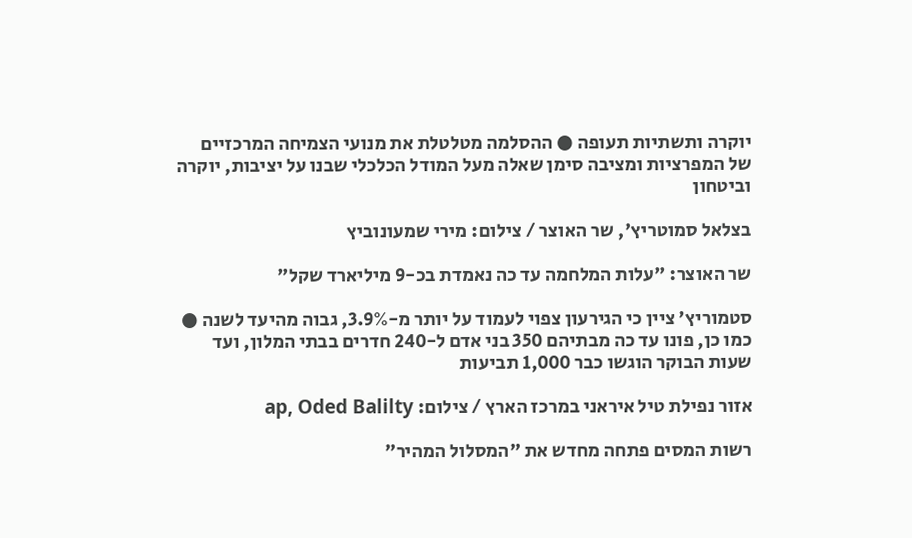יוקרה ותשתיות תעופה ● ההסלמה מטלטלת את מנועי הצמיחה המרכזיים של המפרציות ומציבה סימן שאלה מעל המודל הכלכלי שבנו על יציבות, יוקרה וביטחון

בצלאל סמוטריץ', שר האוצר / צילום: מירי שמעונוביץ

שר האוצר: "עלות המלחמה עד כה נאמדת בכ-9 מיליארד שקל"

סטמוריץ' ציין כי הגירעון צפוי לעמוד על יותר מ-3.9%, גבוה מהיעד לשנה ● כמו כן, פונו עד כה מבתיהם 350 בני אדם ל-240 חדרים בבתי המלון, ועד שעות הבוקר הוגשו כבר 1,000 תביעות

אזור נפילת טיל איראני במרכז הארץ / צילום: ap, Oded Balilty

רשות המסים פתחה מחדש את "המסלול המהיר"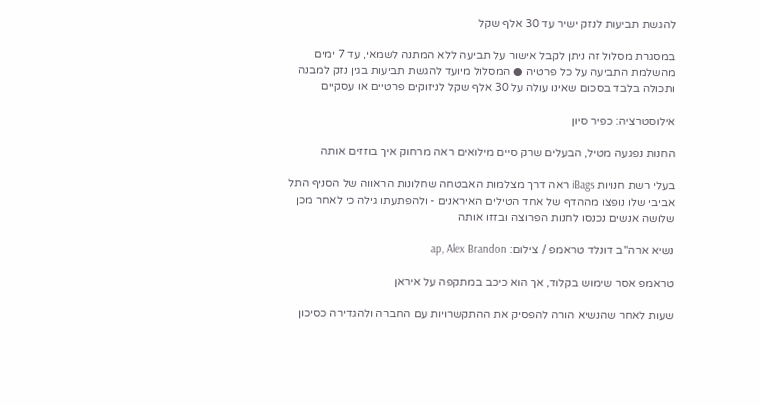להגשת תביעות לנזק ישיר עד 30 אלף שקל

במסגרת מסלול זה ניתן לקבל אישור על תביעה ללא המתנה לשמאי, עד 7 ימים מהשלמת התביעה על כל פרטיה ● המסלול מיועד להגשת תביעות בגין נזק למבנה ותכולה בלבד בסכום שאינו עולה על 30 אלף שקל לניזוקים פרטיים או עסקיים

אילוסטרציה: כפיר סיון

החנות נפגעה מטיל, הבעלים שרק סיים מילואים ראה מרחוק איך בוזזים אותה

בעלי רשת חנויות iBags ראה דרך מצלמות האבטחה שחלונות הראווה של הסניף התל אביבי שלו נופצו מההדף של אחד הטילים האיראנים - ולהפתעתו גילה כי לאחר מכן שלושה אנשים נכנסו לחנות הפרוצה ובזזו אותה

נשיא ארה''ב דונלד טראמפ / צילום: ap, Alex Brandon

טראמפ אסר שימוש בקלוד, אך הוא כיכב במתקפה על איראן

שעות לאחר שהנשיא הורה להפסיק את ההתקשרויות עם החברה ולהגדירה כסיכון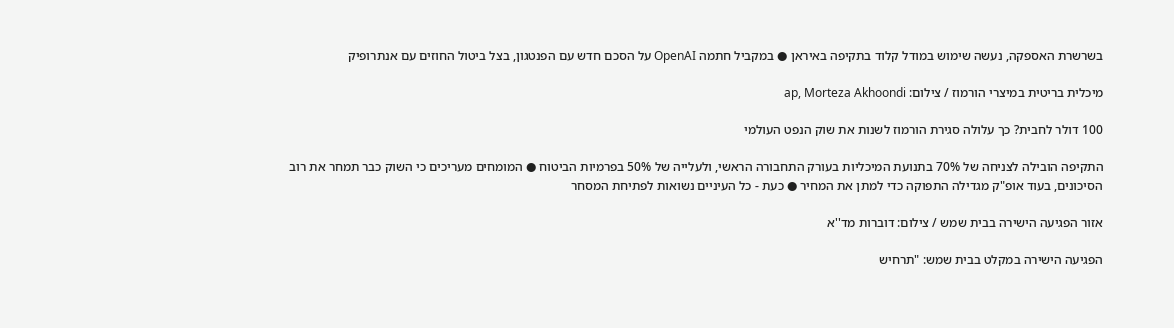בשרשרת האספקה, נעשה שימוש במודל קלוד בתקיפה באיראן ● במקביל חתמה OpenAI על הסכם חדש עם הפנטגון, בצל ביטול החוזים עם אנתרופיק

מיכלית בריטית במיצרי הורמוז / צילום: ap, Morteza Akhoondi

100 דולר לחבית? כך עלולה סגירת הורמוז לשנות את שוק הנפט העולמי

התקיפה הובילה לצניחה של 70% בתנועת המיכליות בעורק התחבורה הראשי, ולעלייה של 50% בפרמיות הביטוח ● המומחים מעריכים כי השוק כבר תמחר את רוב הסיכונים, בעוד אופ"ק מגדילה התפוקה כדי למתן את המחיר ● כעת - כל העיניים נשואות לפתיחת המסחר

אזור הפגיעה הישירה בבית שמש / צילום: דוברות מד''א

הפגיעה הישירה במקלט בבית שמש: "תרחיש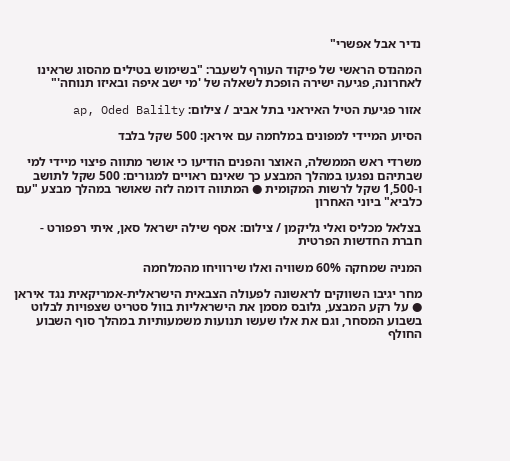נדיר אבל אפשרי"

המהנדס הראשי של פיקוד העורף לשעבר: "בשימוש בטילים מהסוג שראינו לאחרונה, פגיעה ישירה הופכת לשאלה של 'מי ישב איפה ובאיזו תנוחה'"

אזור פגיעת הטיל האיראני בתל אביב / צילום: ap, Oded Balilty

הסיוע המיידי למפונים במלחמה עם איראן: 500 שקל בלבד

משרדי ראש הממשלה, האוצר והפנים הודיעו כי אושר מתווה פיצוי מיידי למי שבתיהם נפגעו במהלך המבצע כך שאינם ראויים למגורים: 500 שקל לתושב ו-1,500 שקל לרשות המקומית ● המתווה דומה לזה שאושר במהלך מבצע "עם כלביא" ביוני האחרון

בצלאל מכליס ואלי גליקמן / צילום: אסף שילה ישראל סאן, איתי רפפורט - חברת החדשות הפרטית

המניה שמחקה 60% משוויה ואלו שירוויחו מהמלחמה

מחר יגיבו השווקים לראשונה לפעולה הצבאית הישראלית-אמריקאית נגד איראן ● על רקע המבצע, גלובס מסמן את הישראליות בוול סטריט שצפויות לבלוט בשבוע המסחר, וגם את אלו שעשו תנועות משמעותיות במהלך סוף השבוע החולף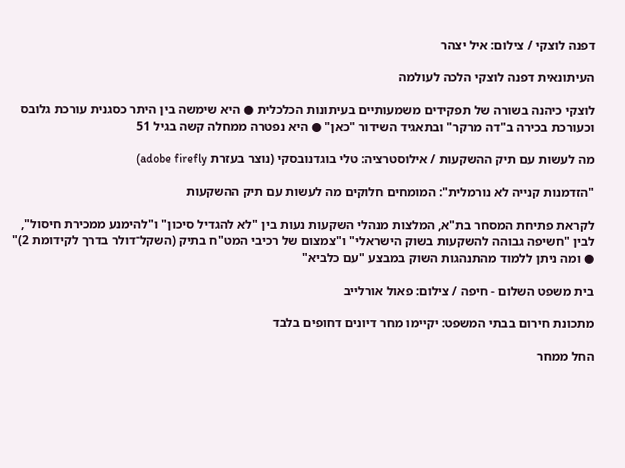דפנה לוצקי / צילום: איל יצהר

העיתונאית דפנה לוצקי הלכה לעולמה

לוצקי כיהנה בשורה של תפקידים משמעותיים בעיתונות הכלכלית ● היא שימשה בין היתר כסגנית עורכת גלובס וכעורכת בכירה ב"דה מרקר" ובתאגיד השידור "כאן" ● היא נפטרה ממחלה קשה בגיל 51

מה לעשות עם תיק ההשקעות / אילוסטרציה: טלי בוגדנובסקי (נוצר בעזרת adobe firefly)

"הזדמנות קנייה לא נורמלית": המומחים חלוקים מה לעשות עם תיק ההשקעות

לקראת פתיחת המסחר בת"א, המלצות מנהלי השקעות נעות בין "לא להגדיל סיכון" ו"להימנע ממכירת חיסול", לבין "חשיפה גבוהה להשקעות בשוק הישראלי" ו"צמצום של רכיבי המט"ח בתיק (השקל־דולר בדרך לקידומת 2)" ● ומה ניתן ללמוד מהתנהגות השוק במבצע "עם כלביא"

בית משפט השלום - חיפה / צילום: פאול אורלייב

מתכונת חירום בבתי המשפט: יקיימו מחר דיונים דחופים בלבד

החל ממחר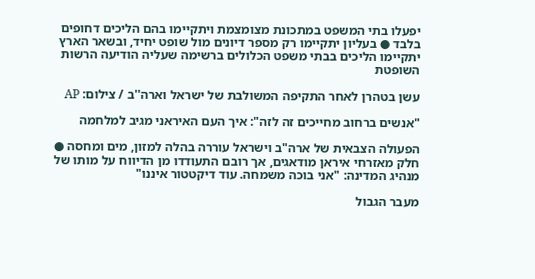יפעלו בתי המשפט במתכונת מצומצמת ויתקיימו בהם הליכים דחופים בלבד ● בעליון יתקיימו רק מספר דיונים מול שופט יחיד, ובשאר הארץ יתקיימו הליכים בבתי משפט הכלולים ברשימה שעליה הודיעה הרשות השופטת

עשן בטהרן לאחר התקיפה המשולבת של ישראל וארה''ב / צילום: AP

"אנשים ברחוב מחייכים זה לזה": איך העם האיראני מגיב למלחמה

הפעולה הצבאית של ארה"ב וישראל עוררה בהלה למזון, מים ומחסה ● חלק מאזרחי איראן מודאגים, אך רובם התעודדו מן הדיווח על מותו של מנהיג המדינה: "אני בוכה משמחה. עוד דיקטטור איננו"

מעבר הגבול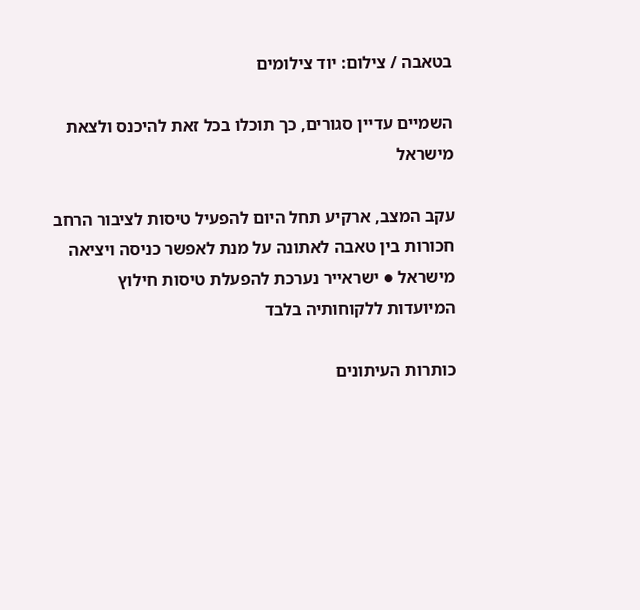בטאבה / צילום: יוד צילומים

השמיים עדיין סגורים, כך תוכלו בכל זאת להיכנס ולצאת מישראל

עקב המצב, ארקיע תחל היום להפעיל טיסות לציבור הרחב חכורות בין טאבה לאתונה על מנת לאפשר כניסה ויציאה מישראל ● ישראייר נערכת להפעלת טיסות חילוץ המיועדות ללקוחותיה בלבד

כותרות העיתונים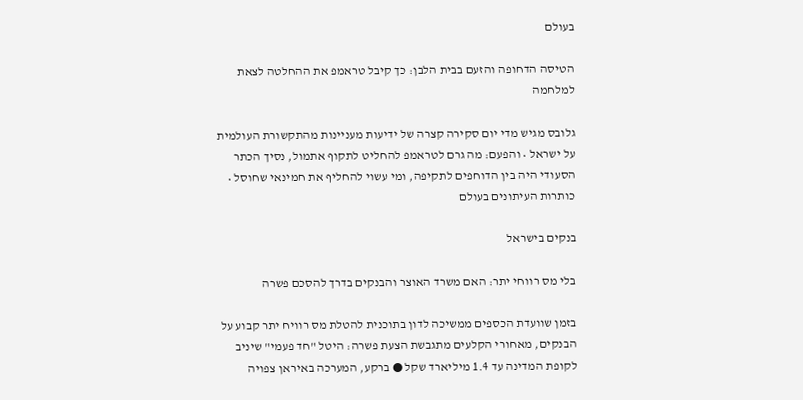בעולם

הטיסה הדחופה והזעם בבית הלבן: כך קיבל טראמפ את ההחלטה לצאת למלחמה

גלובס מגיש מדי יום סקירה קצרה של ידיעות מעניינות מהתקשורת העולמית על ישראל • והפעם: מה גרם לטראמפ להחליט לתקוף אתמול, נסיך הכתר הסעודי היה בין הדוחפים לתקיפה, ומי עשוי להחליף את חמינאי שחוסל • כותרות העיתונים בעולם

בנקים בישראל

בלי מס רווחי יתר: האם משרד האוצר והבנקים בדרך להסכם פשרה

בזמן שוועדת הכספים ממשיכה לדון בתוכנית להטלת מס רוויח יתר קבוע על הבנקים, מאחורי הקלעים מתגבשת הצעת פשרה: היטל "חד פעמי" שיניב לקופת המדינה עד 1.4 מיליארד שקל ● ברקע, המערכה באיראן צפויה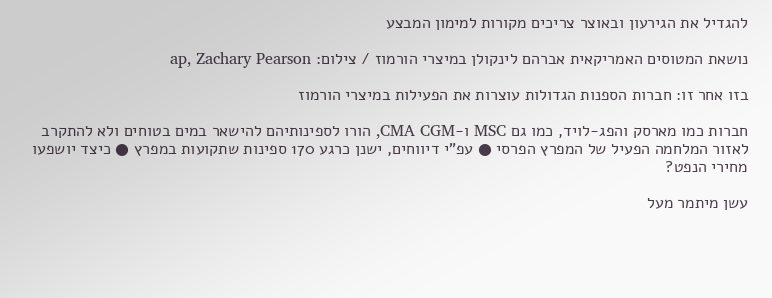להגדיל את הגירעון ובאוצר צריכים מקורות למימון המבצע

נושאת המטוסים האמריקאית אברהם לינקולן במיצרי הורמוז / צילום: ap, Zachary Pearson

בזו אחר זו: חברות הספנות הגדולות עוצרות את הפעילות במיצרי הורמוז

חברות כמו מארסק והפג-לויד, כמו גם MSC ו-CMA CGM, הורו לספינותיהם להישאר במים בטוחים ולא להתקרב לאזור המלחמה הפעיל של המפרץ הפרסי ● עפ"י דיווחים, ישנן כרגע 170 ספינות שתקועות במפרץ ● כיצד יושפעו מחירי הנפט?

עשן מיתמר מעל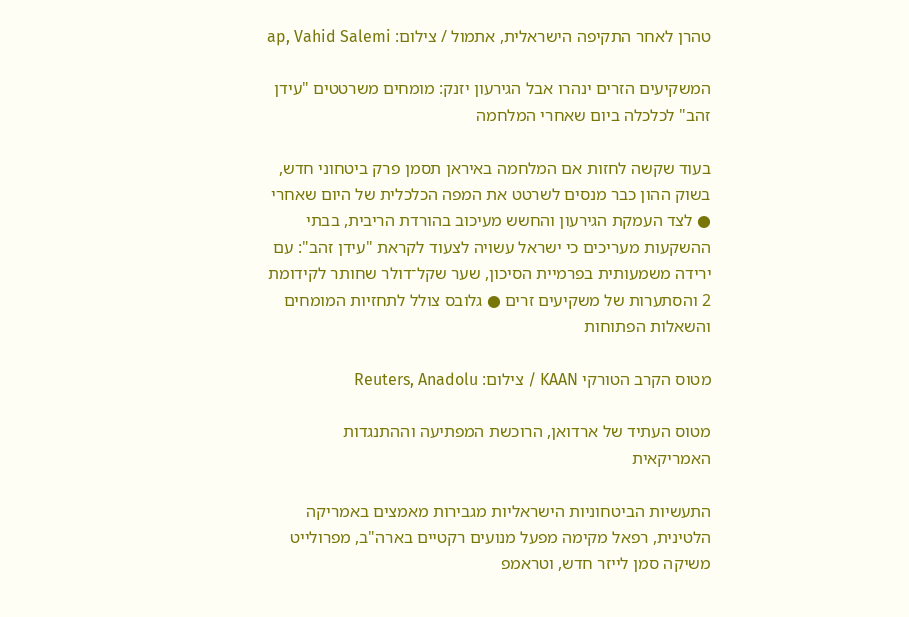טהרן לאחר התקיפה הישראלית, אתמול / צילום: ap, Vahid Salemi

המשקיעים הזרים ינהרו אבל הגירעון יזנק: מומחים משרטטים "עידן זהב" לכלכלה ביום שאחרי המלחמה

בעוד שקשה לחזות אם המלחמה באיראן תסמן פרק ביטחוני חדש, בשוק ההון כבר מנסים לשרטט את המפה הכלכלית של היום שאחרי ● לצד העמקת הגירעון והחשש מעיכוב בהורדת הריבית, בבתי ההשקעות מעריכים כי ישראל עשויה לצעוד לקראת "עידן זהב": עם ירידה משמעותית בפרמיית הסיכון, שער שקל־דולר שחותר לקידומת 2 והסתערות של משקיעים זרים ● גלובס צולל לתחזיות המומחים והשאלות הפתוחות

מטוס הקרב הטורקי KAAN / צילום: Reuters, Anadolu

מטוס העתיד של ארדואן, הרוכשת המפתיעה וההתנגדות האמריקאית

התעשיות הביטחוניות הישראליות מגבירות מאמצים באמריקה הלטינית, רפאל מקימה מפעל מנועים רקטיים בארה"ב, מפרולייט משיקה סמן לייזר חדש, וטראמפ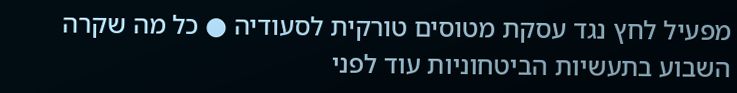מפעיל לחץ נגד עסקת מטוסים טורקית לסעודיה ● כל מה שקרה השבוע בתעשיות הביטחוניות עוד לפני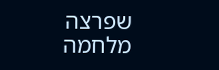שפרצה מלחמה